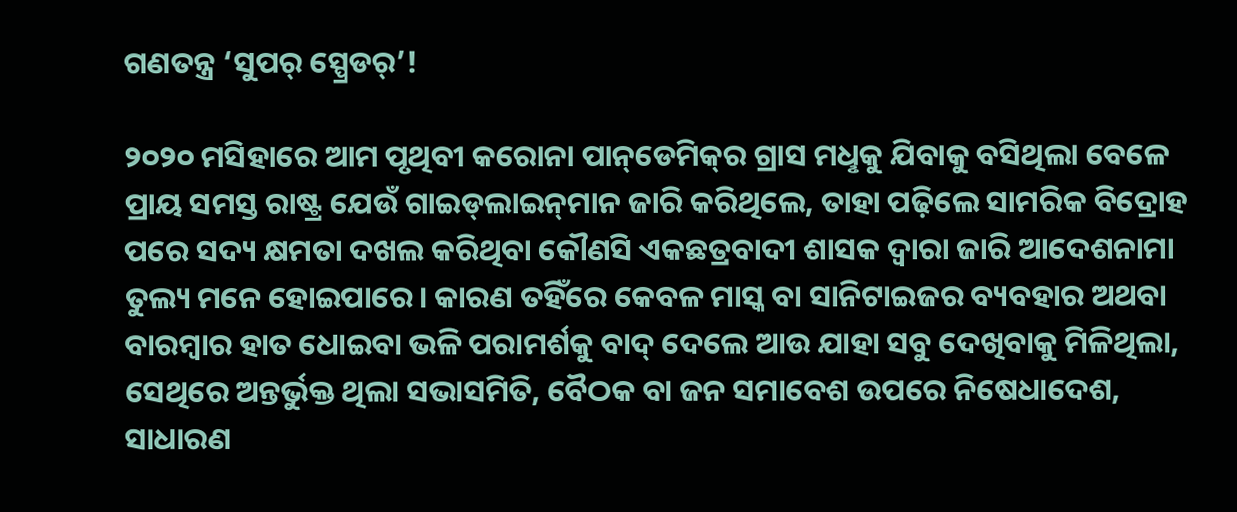ଗଣତନ୍ତ୍ର ‘ସୁପର୍‌ ସ୍ପ୍ରେଡର୍‌’!

୨୦୨୦ ମସିହାରେ ଆମ ପୃଥିବୀ କରୋନା ପାନ୍‌ଡେମିକ୍‌ର ଗ୍ରାସ ମଧୢକୁ ଯିବାକୁ ବସିଥିଲା ବେଳେ ପ୍ରାୟ ସମସ୍ତ ରାଷ୍ଟ୍ର ଯେଉଁ ଗାଇଡ୍‌ଲାଇନ୍‌ମାନ ଜାରି କରିଥିଲେ, ତାହା ପଢ଼ିଲେ ସାମରିକ ବିଦ୍ରୋହ ପରେ ସଦ୍ୟ କ୍ଷମତା ଦଖଲ କରିଥିବା କୌଣସି ଏକଛତ୍ରବାଦୀ ଶାସକ ଦ୍ବାରା ଜାରି ଆଦେଶନାମା ତୁଲ୍ୟ ମନେ ହୋଇପାରେ। କାରଣ ତହିଁରେ କେବଳ ମାସ୍କ ବା ସାନିଟାଇଜର ବ୍ୟବହାର ଅଥବା ବାରମ୍ବାର ହାତ ଧୋଇବା ଭଳି ପରାମର୍ଶକୁ ବାଦ୍‌ ଦେଲେ ଆଉ ଯାହା ସବୁ ଦେଖିବାକୁ ମିଳିଥିଲା, ସେଥିରେ ଅନ୍ତର୍ଭୁକ୍ତ ଥିଲା ସଭାସମିତି, ବୈଠକ ବା ଜନ ସମାବେଶ ଉପରେ ନିଷେଧାଦେଶ, ସାଧାରଣ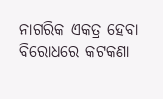ନାଗରିକ ଏକତ୍ର ହେବା ବିରୋଧରେ କଟକଣା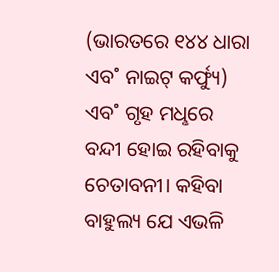(ଭାରତରେ ୧୪୪ ଧାରା ଏବ˚ ନାଇଟ୍‌ କର୍ଫ୍ୟୁ) ଏବ˚ ଗୃହ ମଧୢରେ ବନ୍ଦୀ ହୋଇ ରହିବାକୁ ଚେତାବନୀ। କହିବା ବାହୁଲ୍ୟ ଯେ ଏଭଳି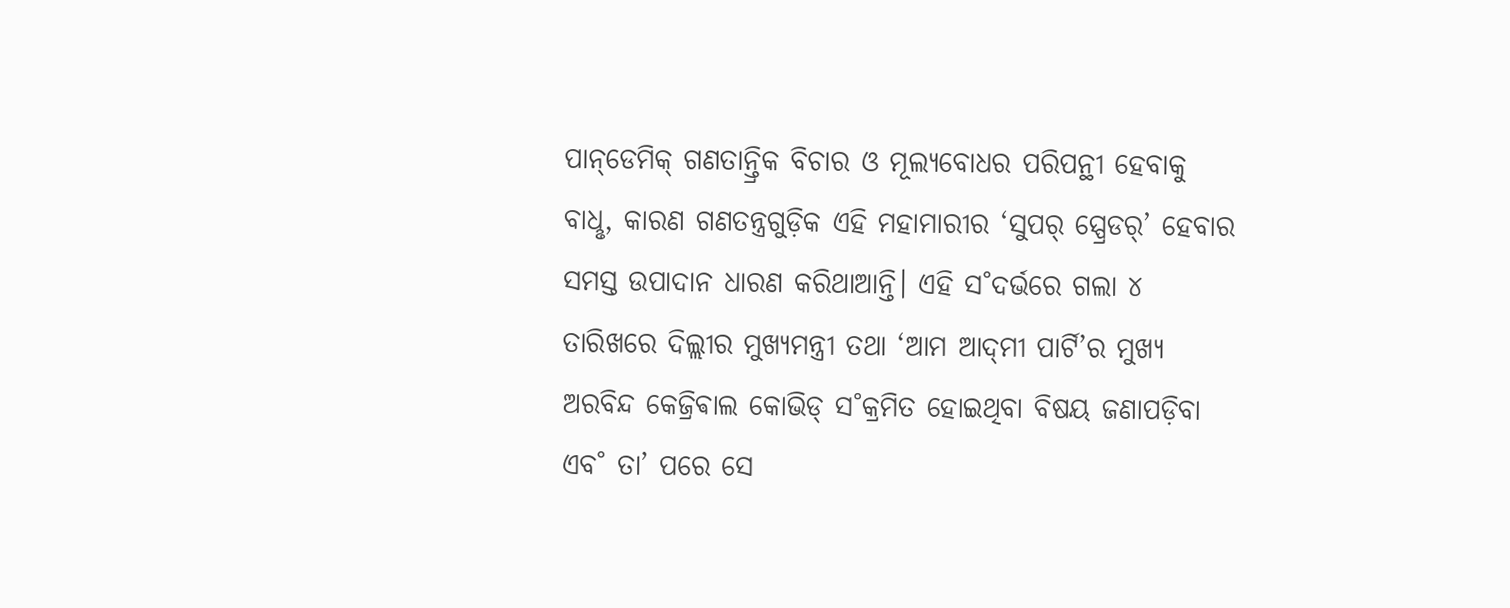ପାନ୍‌ଡେମିକ୍‌ ଗଣତାନ୍ତ୍ରିକ ବିଚାର ଓ ମୂଲ୍ୟବୋଧର ପରିପନ୍ଥୀ ହେବାକୁ ବାଧୢ, କାରଣ ଗଣତନ୍ତ୍ରଗୁଡ଼ିକ ଏହି ମହାମାରୀର ‘ସୁପର‌୍‌ ସ୍ପ୍ରେଡର‌୍‌’ ହେବାର ସମସ୍ତ ଉପାଦାନ ଧାରଣ କରିଥାଆନ୍ତି। ଏହି ସ˚ଦର୍ଭରେ ଗଲା ୪ ତାରିଖରେ ଦିଲ୍ଲୀର ମୁଖ୍ୟମନ୍ତ୍ରୀ ତଥା ‘ଆମ ଆଦ୍‌ମୀ ପାର୍ଟି’ର ମୁଖ୍ୟ ଅରବିନ୍ଦ କେଜ୍ରିଵାଲ କୋଭିଡ୍‌ ସ˚କ୍ରମିତ ହୋଇଥିବା ବିଷୟ ଜଣାପଡ଼ିବା ଏବ˚ ତା’ ପରେ ସେ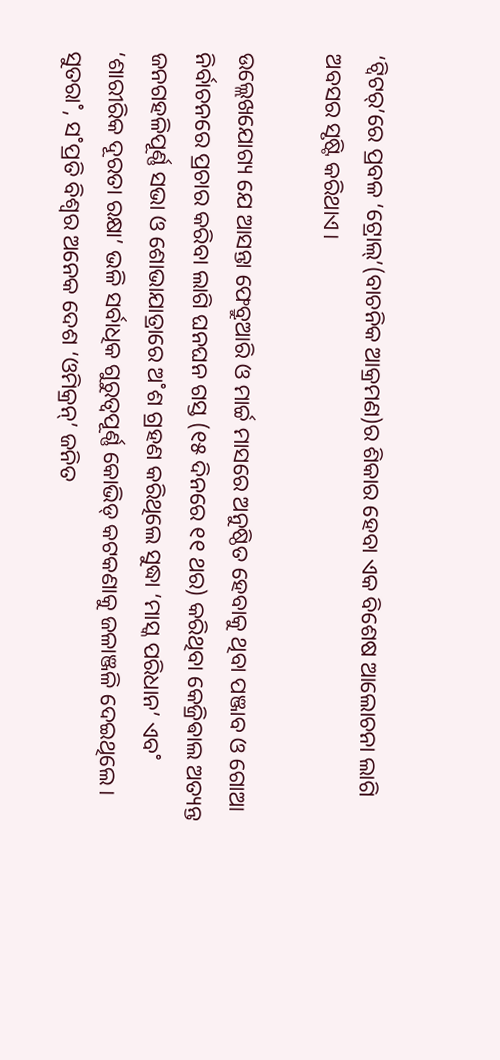‘ଟ୍ବିଟର‌୍‌’ରେ ପ୍ରବଳ ‘ଟ୍ରୋଲ୍‌’(ବାଚନିକ ଆକ୍ରମଣ)ର ଶିକାର ହେବା ଏକ ବିଶେଷ ଆଲୋଚନା ଲାଗି ଅବସର ସୃଷ୍ଟି କରିଥାଏ।

ଉଲ୍ଲେଖଯୋଗ୍ୟ ଯେ ଆସନ୍ତା ଫେବ୍ରୁଆରି ଓ ମାର୍ଚ୍ଚ ମାସରେ ଅନୁଷ୍ଠିତ ହେବାକୁ ଥିବା ପଞ୍ଜାବ ଓ ଗୋଆ ନିର୍ବାଚନରେ ପ୍ରଚାର କରିବା ଲାଗି ଘନଘନ ଗସ୍ତ (୧୫ ଦିନରେ ୧୧ ଥର) କରିଥିବା କେଜ୍ରିଵାଲ ଅତ୍ୟନ୍ତ ଜନଗହଳିପୂର୍ଣ୍ଣ ସଭା ଓ ଶୋଭାଯାତ୍ରାରେ ଅ˚ଶ ଗ୍ରହଣ କରିଥିଲେ ସୁଦ୍ଧା ‘ମାସ୍କ ପରିଧାନ’ ଏବ˚ ‘ଶାରୀରିକ ଦୂରତା ରକ୍ଷା’ ଭଳି ସର୍ବାଧିକ ଗୁରୁତ୍ବପୂର୍ଣ୍ଣ କୋଭିଡ୍‌ କଟକଣାକୁ ଜଳାଞ୍ଜଳି ଦେଇଥିଲେ। ସୁତରା˚, ସ˚ପ୍ରତି ବିଶ୍ବର ଅନେକ ଦେଶ ‘ଓମିକ୍ରନ୍‌’ ଜନିତ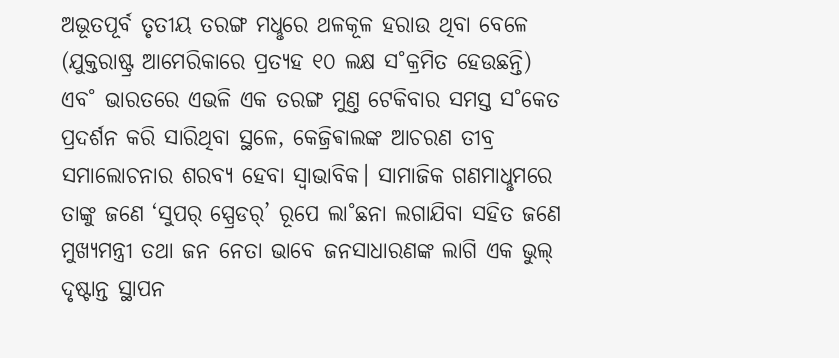ଅଭୂତପୂର୍ବ ତୃତୀୟ ତରଙ୍ଗ ମଧୢରେ ଥଳକୂଳ ହରାଉ ଥିବା ବେଳେ (ଯୁକ୍ତରାଷ୍ଟ୍ର ଆମେରିକାରେ ପ୍ରତ୍ୟହ ୧୦ ଲକ୍ଷ ସ˚କ୍ରମିତ ହେଉଛନ୍ତି) ଏବ˚ ଭାରତରେ ଏଭଳି ଏକ ତରଙ୍ଗ ମୁଣ୍ତ ଟେକିବାର ସମସ୍ତ ସ˚କେତ ପ୍ରଦର୍ଶନ କରି ସାରିଥିବା ସ୍ଥଳେ, କେଜ୍ରିଵାଲଙ୍କ ଆଚରଣ ତୀବ୍ର ସମାଲୋଚନାର ଶରବ୍ୟ ହେବା ସ୍ବାଭାବିକ। ସାମାଜିକ ଗଣମାଧୢମରେ ତାଙ୍କୁ ଜଣେ ‘ସୁପର୍‌ ସ୍ପ୍ରେଡର‌୍‌’ ରୂପେ ଲା˚ଛନା ଲଗାଯିବା ସହିତ ଜଣେ ମୁଖ୍ୟମନ୍ତ୍ରୀ ତଥା ଜନ ନେତା ଭାବେ ଜନସାଧାରଣଙ୍କ ଲାଗି ଏକ ଭୁଲ୍‌ ଦୃଷ୍ଟାନ୍ତ ସ୍ଥାପନ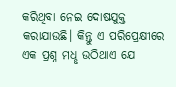କରିଥିବା ନେଇ ଦୋଷଯୁକ୍ତ କରାଯାଉଛି। କିନ୍ତୁ ଏ ପରିପ୍ରେକ୍ଷୀରେ ଏକ ପ୍ରଶ୍ନ ମଧୢ ଉଠିଥାଏ ଯେ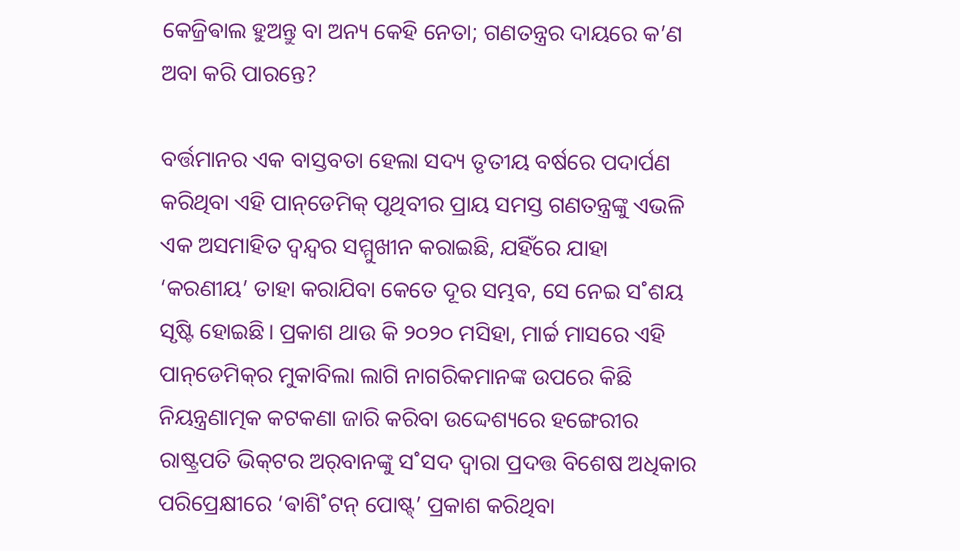କେଜ୍ରିଵାଲ ହୁଅନ୍ତୁ ବା ଅନ୍ୟ କେହି ନେତା; ଗଣତନ୍ତ୍ରର ଦାୟରେ କ’ଣ ଅବା କରି ପାରନ୍ତେ?

ବର୍ତ୍ତମାନର ଏକ ବାସ୍ତବତା ହେଲା ସଦ୍ୟ ତୃତୀୟ ବର୍ଷରେ ପଦାର୍ପଣ କରିଥିବା ଏହି ପାନ୍‌ଡେମିକ୍‌ ପୃଥିବୀର ପ୍ରାୟ ସମସ୍ତ ଗଣତନ୍ତ୍ରଙ୍କୁ ଏଭଳି ଏକ ଅସମାହିତ ଦ୍ବନ୍ଦ୍ବର ସମ୍ମୁଖୀନ କରାଇଛି, ଯହିଁରେ ଯାହା ‘କରଣୀୟ’ ତାହା କରାଯିବା କେତେ ଦୂର ସମ୍ଭବ, ସେ ନେଇ ସ˚ଶୟ ସୃଷ୍ଟି ହୋଇଛି। ପ୍ରକାଶ ଥାଉ କି ୨୦୨୦ ମସିହା, ମାର୍ଚ୍ଚ ମାସରେ ଏହି ପାନ୍‌ଡେମିକ୍‌ର ମୁକାବିଲା ଲାଗି ନାଗରିକମାନଙ୍କ ଉପରେ କିଛି ନିୟନ୍ତ୍ରଣାତ୍ମକ କଟକଣା ଜାରି କରିବା ଉଦ୍ଦେଶ୍ୟରେ ହଙ୍ଗେରୀର ରାଷ୍ଟ୍ରପତି ଭିକ୍‌ଟର ଅର‌୍‌ବାନଙ୍କୁ ସ˚ସଦ ଦ୍ବାରା ପ୍ରଦତ୍ତ ବିଶେଷ ଅଧିକାର ପରିପ୍ରେକ୍ଷୀରେ ‘ଵାଶି˚ଟନ୍‌ ପୋଷ୍ଟ୍’ ପ୍ରକାଶ କରିଥିବା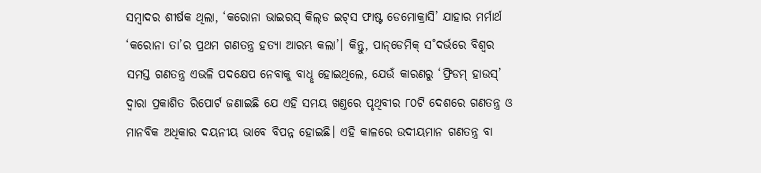ସମ୍ବାଦର ଶୀର୍ଷକ ଥିଲା, ‘କରୋନା ଭାଇରସ୍‌ କିଲ୍‌ଡ ଇଟ୍‌ସ ଫାଷ୍ଟ ଡେମୋକ୍ରାସି’ ଯାହାର ମର୍ମାର୍ଥ ‘କରୋନା ତା’ର ପ୍ରଥମ ଗଣତନ୍ତ୍ର ହତ୍ୟା ଆରମ୍ଭ କଲା’। କିନ୍ତୁ, ପାନ୍‌ଡେମିକ୍‌ ସ˚ଦର୍ଭରେ ବିଶ୍ବର ସମସ୍ତ ଗଣତନ୍ତ୍ର ଏଭଳି ପଦକ୍ଷେପ ନେବାକୁ ବାଧୢ ହୋଇଥିଲେ, ଯେଉଁ କାରଣରୁ ‘ଫ୍ରିଡମ୍‌ ହାଉସ୍‌’ ଦ୍ବାରା ପ୍ରକାଶିତ ରିପୋର୍ଟ ଜଣାଇଛି ଯେ ଏହି ସମୟ ଖଣ୍ତରେ ପୃଥିବୀର ୮୦ଟି ଦେଶରେ ଗଣତନ୍ତ୍ର ଓ ମାନବିକ ଅଧିକାର ଦୟନୀୟ ଭାବେ ବିପନ୍ନ ହୋଇଛି। ଏହି କାଳରେ ଉଦୀୟମାନ ଗଣତନ୍ତ୍ର ବା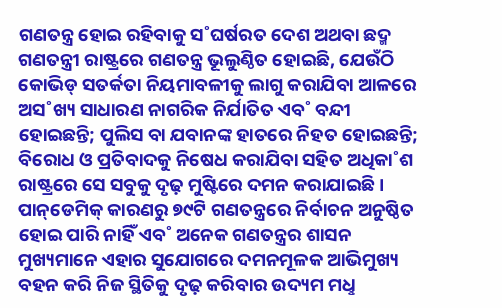ଗଣତନ୍ତ୍ର ହୋଇ ରହିବାକୁ ସ˚ଘର୍ଷରତ ଦେଶ ଅଥବା ଛଦ୍ମ ଗଣତନ୍ତ୍ରୀ ରାଷ୍ଟ୍ରରେ ଗଣତନ୍ତ୍ର ଭୂଲୁଣ୍ଠିତ ହୋଇଛି, ଯେଉଁଠି କୋଭିଡ୍‌ ସତର୍କତା ନିୟମାବଳୀକୁ ଲାଗୁ କରାଯିବା ଆଳରେ ଅସ˚ଖ୍ୟ ସାଧାରଣ ନାଗରିକ ନିର୍ଯାତିତ ଏବ˚ ବନ୍ଦୀ ହୋଇଛନ୍ତି; ପୁଲିସ ବା ଯବାନଙ୍କ ହାତରେ ନିହତ ହୋଇଛନ୍ତି; ବିରୋଧ ଓ ପ୍ରତିବାଦକୁ ନିଷେଧ କରାଯିବା ସହିତ ଅଧିକା˚ଶ ରାଷ୍ଟ୍ରରେ ସେ ସବୁକୁ ଦୃଢ଼ ମୁଷ୍ଟିରେ ଦମନ କରାଯାଇଛି। ପାନ୍‌ଡେମିକ୍‌ କାରଣରୁ ୭୯ଟି ଗଣତନ୍ତ୍ରରେ ନିର୍ବାଚନ ଅନୁଷ୍ଠିତ ହୋଇ ପାରି ନାହିଁ ଏବ˚ ଅନେକ ଗଣତନ୍ତ୍ରର ଶାସନ ମୁଖ୍ୟମାନେ ଏହାର ସୁଯୋଗରେ ଦମନମୂଳକ ଆଭିମୁଖ୍ୟ ବହନ କରି ନିଜ ସ୍ଥିତିକୁ ଦୃଢ଼ କରିବାର ଉଦ୍ୟମ ମଧୢ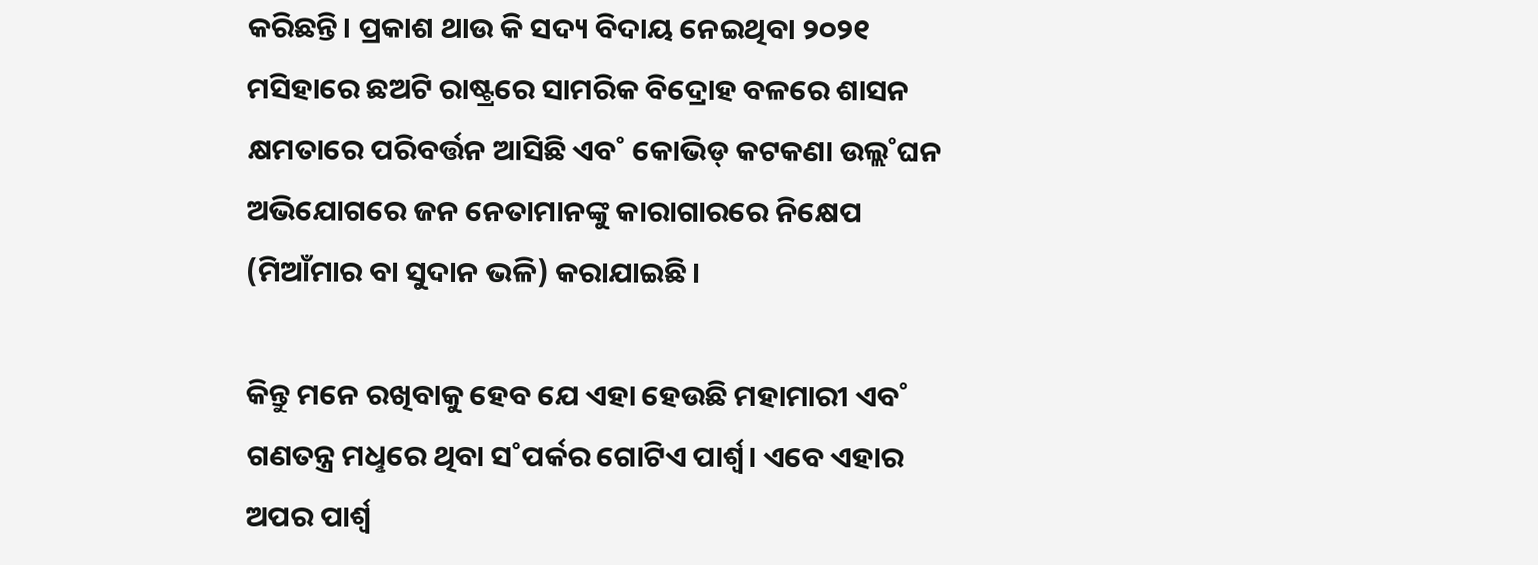କରିଛନ୍ତି। ପ୍ରକାଶ ଥାଉ କି ସଦ୍ୟ ବିଦାୟ ନେଇଥିବା ୨୦୨୧ ମସିହାରେ ଛଅଟି ରାଷ୍ଟ୍ରରେ ସାମରିକ ବିଦ୍ରୋହ ବଳରେ ଶାସନ କ୍ଷମତାରେ ପରିବର୍ତ୍ତନ ଆସିଛି ଏବ˚ କୋଭିଡ୍‌ କଟକଣା ଉଲ୍ଲ˚ଘନ ଅଭିଯୋଗରେ ଜନ ନେତାମାନଙ୍କୁ କାରାଗାରରେ ନିକ୍ଷେପ (ମିଆଁମାର ବା ସୁଦାନ ଭଳି) କରାଯାଇଛି।

କିନ୍ତୁ ମନେ ରଖିବାକୁ ହେବ ଯେ ଏହା ହେଉଛି ମହାମାରୀ ଏବ˚ ଗଣତନ୍ତ୍ର ମଧୢରେ ଥିବା ସ˚ପର୍କର ଗୋଟିଏ ପାର୍ଶ୍ବ। ଏବେ ଏହାର ଅପର ପାର୍ଶ୍ବ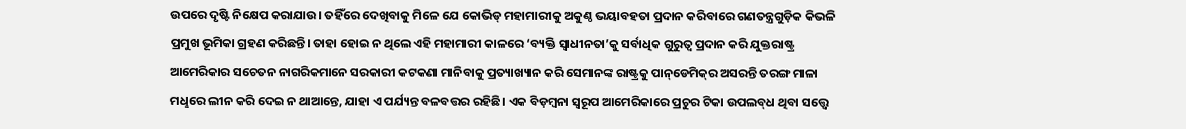ଉପରେ ଦୃଷ୍ଟି ନିକ୍ଷେପ କରାଯାଉ। ତହିଁରେ ଦେଖିବାକୁ ମିଳେ ଯେ କୋଭିଡ୍‌ ମହାମାରୀକୁ ଅକୁଣ୍ଠ ଭୟାବହତା ପ୍ରଦାନ କରିବାରେ ଗଣତନ୍ତ୍ରଗୁଡ଼ିକ କିଭଳି ପ୍ରମୁଖ ଭୂମିକା ଗ୍ରହଣ କରିଛନ୍ତି। ତାହା ହୋଇ ନ ଥିଲେ ଏହି ମହାମାରୀ କାଳରେ ‘ବ୍ୟକ୍ତି ସ୍ବାଧୀନତା’କୁ ସର୍ବାଧିକ ଗୁରୁତ୍ବ ପ୍ରଦାନ କରି ଯୁକ୍ତରାଷ୍ଟ୍ର ଆମେରିକାର ସଚେତନ ନାଗରିକମାନେ ସରକାରୀ କଟକଣା ମାନିବାକୁ ପ୍ରତ୍ୟାଖ୍ୟାନ କରି ସେମାନଙ୍କ ରାଷ୍ଟ୍ରକୁ ପାନ୍‌ଡେମିକ୍‌ର ଅସରନ୍ତି ତରଙ୍ଗ ମାଳା ମଧୢରେ ଲୀନ କରି ଦେଇ ନ ଥାଆନ୍ତେ, ଯାହା ଏ ପର୍ଯ୍ୟନ୍ତ ବଳବତ୍ତର ରହିଛି। ଏକ ବିଡ଼ମ୍ବନା ସ୍ବରୂପ ଆମେରିକାରେ ପ୍ରଚୁର ଟିକା ଉପଲବ୍‌ଧ ଥିବା ସତ୍ତ୍ବେ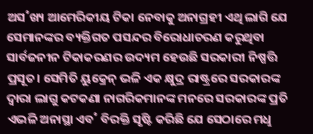ଅସ˚ଖ୍ୟ ଆମେରିକୀୟ ଟିକା ‌ନେବାକୁ ଅନାଗ୍ରହୀ ଏଥି ଲାଗି ଯେ ସେମାନଙ୍କର ବ୍ୟକ୍ତିଗତ ପସନ୍ଦର ବିରୋଧାଚରଣ କରୁଥିବା ସାର୍ବଜନୀନ ଟିକାକରଣର ଉଦ୍ୟମ ହେଉଛି ସରକାରୀ ନିଷ୍ପତ୍ତି ପ୍ରସୂତ। ସେମିତି ୟୁକ୍ରେନ୍‌ ଭଳି ଏକ କ୍ଷୁଦ୍ର ରାଷ୍ଟ୍ରରେ ସରକାରଙ୍କ ଦ୍ବାରା ଲାଗୁ କଟକଣା ନାଗରିକମାନଙ୍କ ମନରେ ସରକାରଙ୍କ ପ୍ରତି ଏଭଳି ଅନାସ୍ଥା ଏବ˚ ବିରକ୍ତି ସୃଷ୍ଟି କରିଛି ଯେ ସେଠାରେ ମଧୢ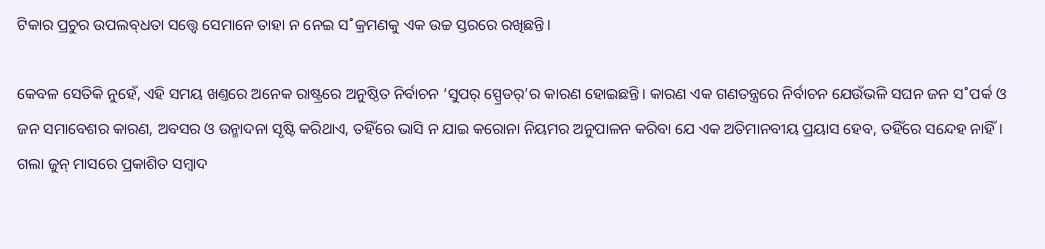ଟିକାର ପ୍ରଚୁର ଉପଲବ୍‌ଧତା ସତ୍ତ୍ବେ ସେମାନେ ତାହା ନ ନେଇ ସ˚କ୍ରମଣକୁ ଏକ ଉଚ୍ଚ ସ୍ତରରେ ରଖିଛନ୍ତି।

କେବଳ ସେତିକି ନୁହେଁ, ଏହି ସମୟ ଖଣ୍ତରେ ଅନେକ ରାଷ୍ଟ୍ରରେ ଅନୁଷ୍ଠିତ ନିର୍ବାଚନ ‘ସୁପର୍‌ ସ୍ପ୍ରେଡର‌୍‌’ର କାରଣ ହୋଇଛନ୍ତି। କାରଣ ଏକ ଗଣତନ୍ତ୍ରରେ ନିର୍ବାଚନ ଯେଉଁଭଳି ସଘନ ଜନ ସ˚ପର୍କ ଓ ଜନ ସମାବେଶର କାରଣ, ଅବସର ଓ ଉନ୍ମାଦନା ସୃଷ୍ଟି କରିଥାଏ, ତହିଁରେ ଭାସି ନ ଯାଇ କରୋନା ନିୟମର ଅନୁପାଳନ କରିବା ଯେ ଏକ ଅତିମାନବୀୟ ପ୍ରୟାସ ହେବ, ତହିଁରେ ସନ୍ଦେହ ନାହିଁ। ଗଲା ଜୁନ୍‌ ମାସରେ ପ୍ରକାଶିତ ସମ୍ବାଦ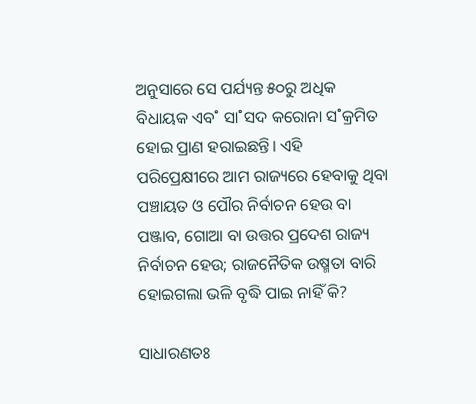ଅନୁସାରେ ସେ ପର୍ଯ୍ୟନ୍ତ ୫୦ରୁ ଅଧିକ ବିଧାୟକ ଏବ˚ ସା˚ସଦ କରୋନା ସ˚କ୍ରମିତ ହୋଇ ପ୍ରାଣ ହରାଇଛନ୍ତି। ଏହି ପରିପ୍ରେକ୍ଷୀରେ ଆମ ରାଜ୍ୟରେ ହେବାକୁ ଥିବା ପଞ୍ଚାୟତ ଓ ପୌର ନିର୍ବାଚନ ହେଉ ବା ପଞ୍ଜାବ, ଗୋଆ ବା ଉତ୍ତର ପ୍ରଦେଶ ରାଜ୍ୟ ନିର୍ବାଚନ ହେଉ; ରାଜନୈତିକ ଉଷ୍ମତା ବାରି ହୋଇଗଲା ଭଳି ବୃଦ୍ଧି ପାଇ ନାହିଁ କି?

ସାଧାରଣତଃ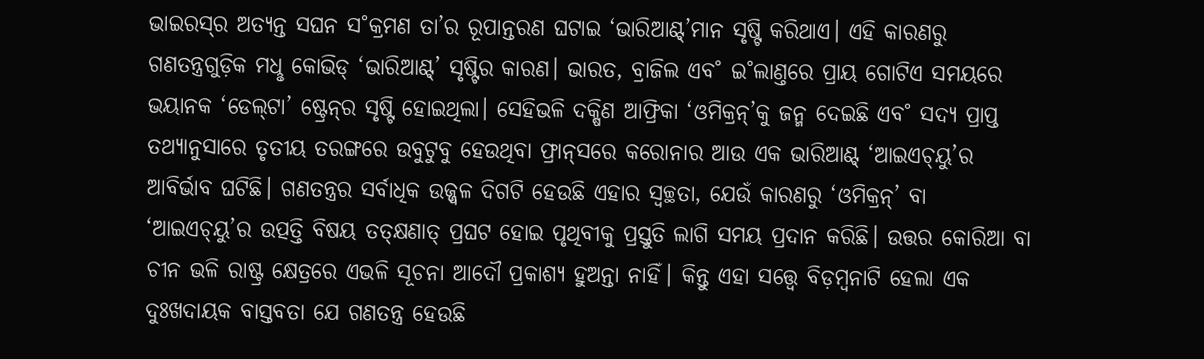ଭାଇରସ୍‌ର ଅତ୍ୟନ୍ତ ସଘନ ସ˚କ୍ରମଣ ତା’ର ରୂପାନ୍ତରଣ ଘଟାଇ ‘ଭାରିଆଣ୍ଟ୍‌’ମାନ ସୃଷ୍ଟି କରିଥାଏ। ଏହି କାରଣରୁ ଗଣତନ୍ତ୍ରଗୁଡ଼ିକ ମଧୢ କୋଭିଡ୍‌ ‘ଭାରିଆଣ୍ଟ୍‌’ ସୃଷ୍ଟିର କାରଣ। ଭାରତ, ବ୍ରାଜିଲ ଏବ˚ ଇ˚ଲାଣ୍ତରେ ପ୍ରାୟ ଗୋଟିଏ ସମୟରେ ଭୟାନକ ‘ଡେଲ୍‌ଟା’ ଷ୍ଟ୍ରେନ୍‌ର ସୃଷ୍ଟି ହୋଇଥିଲା। ସେହିଭଳି ଦକ୍ଷିଣ ଆଫ୍ରିକା ‘ଓମିକ୍ରନ୍‌’କୁ ଜନ୍ମ ଦେଇଛି ଏବ˚ ସଦ୍ୟ ପ୍ରାପ୍ତ ତଥ୍ୟାନୁସାରେ ତୃତୀୟ ତରଙ୍ଗରେ ଉବୁଟୁବୁ ହେଉଥିବା ଫ୍ରାନ୍‌ସରେ କରୋନାର ଆଉ ଏକ ଭାରିଆଣ୍ଟ୍‌ ‘ଆଇଏଚ୍‌ୟୁ’ର ଆବିର୍ଭାବ ଘଟିଛି। ଗଣତନ୍ତ୍ରର ସର୍ବାଧିକ ଉଜ୍ଜ୍ବଳ ଦିଗଟି ହେଉଛି ଏହାର ସ୍ବଚ୍ଛତା, ଯେଉଁ କାରଣରୁ ‘ଓମିକ୍ରନ୍‌’ ବା ‘ଆଇଏଚ୍‌ୟୁ’ର ଉତ୍ପତ୍ତି ବିଷୟ ତତ୍‌କ୍ଷଣାତ୍‌ ପ୍ରଘଟ ହୋଇ ପୃଥିବୀକୁ ପ୍ରସ୍ତୁତି ଲାଗି ସମୟ ପ୍ରଦାନ କରିଛି। ଉତ୍ତର କୋରିଆ ବା ଚୀନ ଭଳି ରାଷ୍ଟ୍ର କ୍ଷେତ୍ରରେ ଏଭଳି ସୂଚନା ଆଦୌ ପ୍ରକାଶ୍ୟ ହୁଅନ୍ତା ନାହିଁ। କିନ୍ତୁ ଏହା ସତ୍ତ୍ବେ ବିଡ଼ମ୍ବନାଟି ହେଲା ଏକ ଦୁଃଖଦାୟକ ବାସ୍ତବତା ଯେ ଗଣତନ୍ତ୍ର ହେଉଛି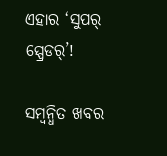ଏହାର ‘ସୁପର୍‌ ସ୍ପ୍ରେଡର‌୍‌’!

ସମ୍ବନ୍ଧିତ ଖବର